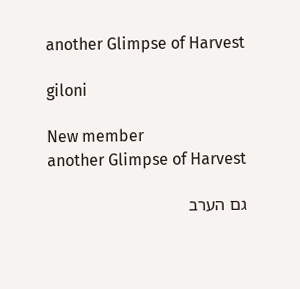another Glimpse of Harvest

giloni

New member
another Glimpse of Harvest

גם הערב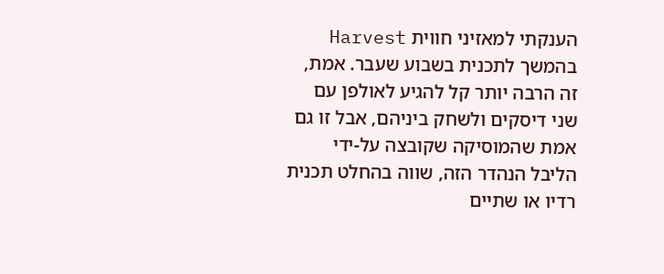הענקתי למאזיני חווית Harvest בהמשך לתכנית בשבוע שעבר. אמת, זה הרבה יותר קל להגיע לאולפן עם שני דיסקים ולשחק ביניהם, אבל זו גם אמת שהמוסיקה שקובצה על-ידי הליבל הנהדר הזה, שווה בהחלט תכנית רדיו או שתיים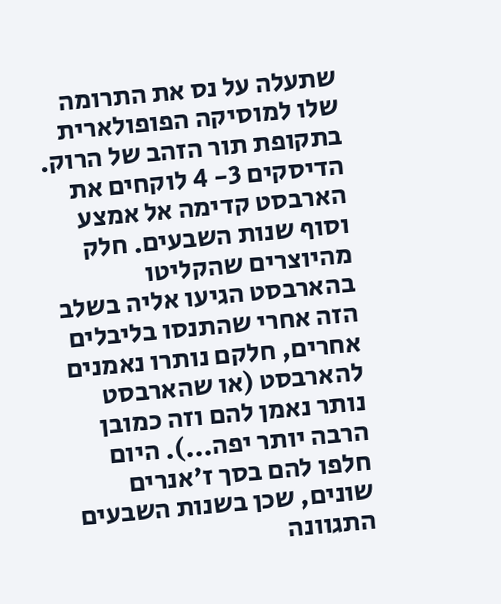שתעלה על נס את התרומה שלו למוסיקה הפופולארית בתקופת תור הזהב של הרוק. הדיסקים 3- 4 לוקחים את הארבסט קדימה אל אמצע וסוף שנות השבעים. חלק מהיוצרים שהקליטו בהארבסט הגיעו אליה בשלב הזה אחרי שהתנסו בליבלים אחרים, חלקם נותרו נאמנים להארבסט (או שהארבסט נותר נאמן להם וזה כמובן הרבה יותר יפה...). היום חלפו להם בסך ז'אנרים שונים, שכן בשנות השבעים התגוונה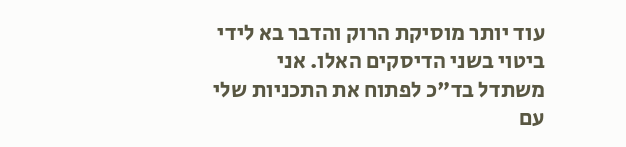עוד יותר מוסיקת הרוק והדבר בא לידי ביטוי בשני הדיסקים האלו. אני משתדל בד"כ לפתוח את התכניות שלי עם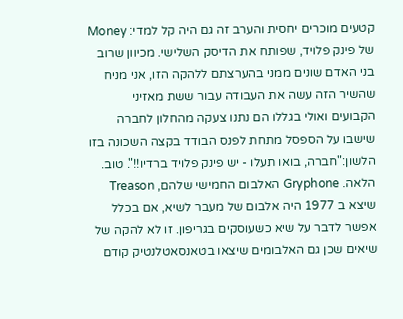קטעים מוכרים יחסית והערב זה גם היה קל למדי: Money של פינק פלויד, שפותח את הדיסק השלישי. מכיוון שרוב בני האדם שונים ממני בהערצתם ללהקה הזו, אני מניח שהשיר הזה עשה את העבודה עבור ששת מאזיני הקבועים ואולי בגללו הם נתנו צעקה מהחלון לחברה שישבו על הספסל מתחת לפנס הבודד בקצה השכונה בזו הלשון:"חברה, בואו תעלו - יש פינק פלויד ברדיו!!". טוב. הלאה. Gryphone האלבום החמישי שלהם, Treason שיצא ב 1977 היה אלבום של מעבר לשיא, אם בכלל אפשר לדבר על שיא כשעוסקים בגריפון. זו לא להקה של שיאים שכן גם האלבומים שיצאו בטאנסאטלנטיק קודם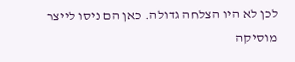לכן לא היו הצלחה גדולה. כאן הם ניסו לייצר מוסיקה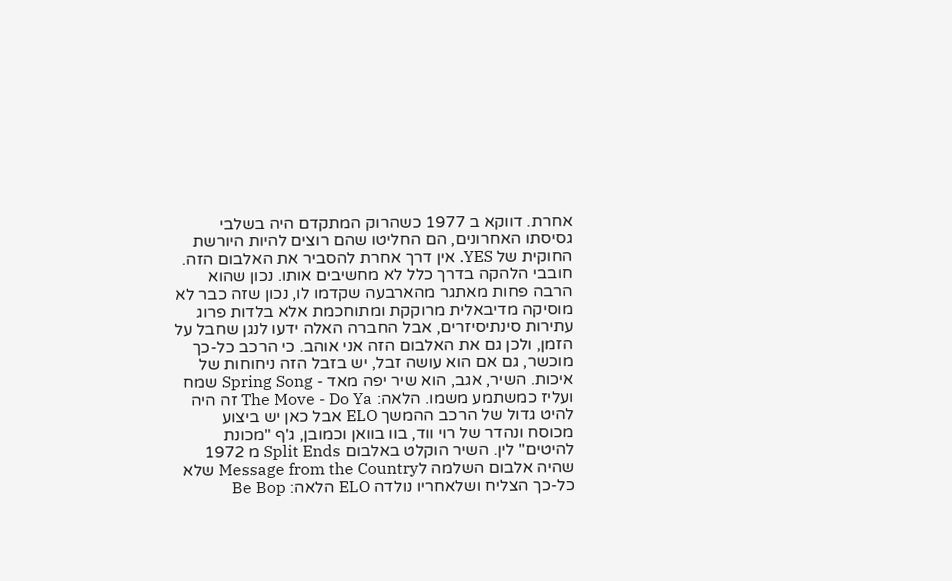אחרת. דווקא ב 1977 כשהרוק המתקדם היה בשלבי גסיסתו האחרונים, הם החליטו שהם רוצים להיות היורשת החוקית של YES. אין דרך אחרת להסביר את האלבום הזה. חובבי הלהקה בדרך כלל לא מחשיבים אותו. נכון שהוא הרבה פחות מאתגר מהארבעה שקדמו לו, נכון שזה כבר לא מוסיקה מדיבאלית מרוקקת ומתוחכמת אלא בלדות פרוג עתירות סינתיסיזרים, אבל החברה האלה ידעו לנגן שחבל על הזמן, ולכן גם את האלבום הזה אני אוהב. כי הרכב כל-כך מוכשר, גם אם הוא עושה זבל, יש בזבל הזה ניחוחות של איכות. השיר, אגב, הוא שיר יפה מאד - Spring Song שמח ועליז כמשתמע משמו. הלאה: The Move - Do Ya זה היה להיט גדול של הרכב ההמשך ELO אבל כאן יש ביצוע מכוסח ונהדר של רוי ווד, בוו בוואן וכמובן, ג'ף "מכונת להיטים" לין. השיר הוקלט באלבום Split Ends מ 1972 שהיה אלבום השלמה לMessage from the Country שלא כל-כך הצליח ושלאחריו נולדה ELO הלאה: Be Bop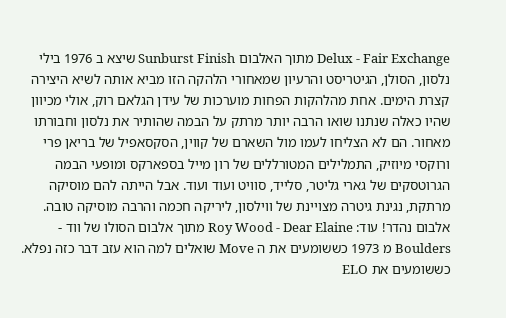Delux - Fair Exchange מתוך האלבום Sunburst Finish שיצא ב 1976 בילי נלסון, הסולן, הגיטריסט והרעיון שמאחורי הלהקה הזו מביא אותה לשיא היצירה קצרת הימים. אחת מהלהקות הפחות מוערכות של עידן הגלאם רוק, אולי מכיוון שהיו כאלה שנתנו שואו הרבה יותר מרתק על הבמה שהותיר את נלסון וחבורתו מאחור. הם לא הצליחו לעמו מול השארם של קווין, הסקסאפיל של בריאן פרי ורוקסי מיוזיק, התמלילים המטורללים של רון מייל בספארקס ומופעי הבמה הגרוטסקים של גארי גליטר, סלייד, סוויט ועוד ועוד. אבל הייתה להם מוסיקה מרתקת, נגינת גיטרה מצויינת של ווילסון, ליריקה חכמה והרבה מוסיקה טובה. אלבום נהדר! עוד: Roy Wood - Dear Elaine מתוך אלבום הסולו של ווד - Boulders מ 1973 כששומעים את ה Move שואלים למה הוא עזב דבר כזה נפלא. כששומעים את ELO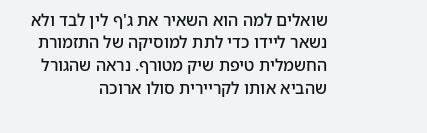שואלים למה הוא השאיר את ג'ף לין לבד ולא נשאר ליידו כדי לתת למוסיקה של התזמורת החשמלית טיפת שיק מטורף. נראה שהגורל שהביא אותו לקריירית סולו ארוכה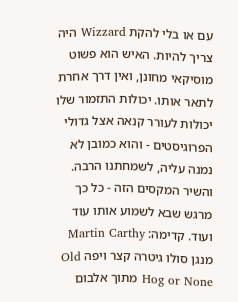עם או בלי להקת Wizzard היה צריך להיות. האיש הוא פשוט מוסיקאי מחונן, ואין דרך אחרת לתאר אותו. יכולות התזמור שלו יכולות לעורר קנאה אצל גדולי הפרוגיסטים - והוא כמובן לא נמנה עליה, לשמחתנו הרבה. והשיר המקסים הזה - כל כך מרגש שבא לשמוע אותו עוד ועוד. קדימה: Martin Carthy מנגן סולו גיטרה קצר ויפה Old Hog or None מתוך אלבום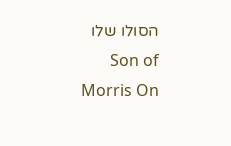הסולו שלו Son of Morris On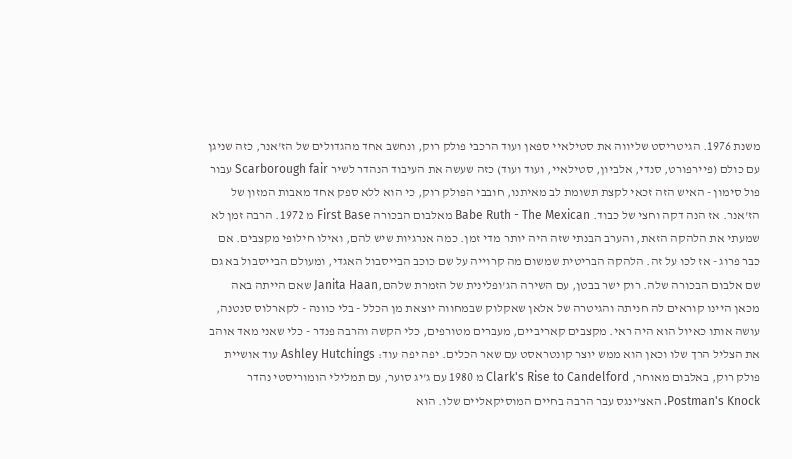משנת 1976. הגיטריסט שליווה את סטילאיי ספאן ועוד הרכבי פולק רוק, ונחשב אחד מהגדולים של הז'אנר, כזה שניגן עם כולם (פיירפורט, סנדי, אלביון, סטילאיי, ועוד ועוד) כזה שעשה את העיבוד הנהדר לשיר Scarborough fair עבור פול סימון - האיש הזה זכאי לקצת תשומת לב מאיתנו, חובבי הפולק רוק, כי הוא ללא ספק אחד מאבות המזון של הז'אנר. אז הנה דקה וחצי של כבוד. Babe Ruth - The Mexican מאלבום הבכורה First Base מ 1972. הרבה זמן לא שמעתי את הלהקה הזאת, והערב הבנתי שזה היה יותר מדי זמן. כמה אנרגיות שיש להם, ואילו חילופי מקצבים. אם כבר פרוג - אז לכו על זה. הלהקה הבריטית שמשום מה קרוייה על שם כוכב הבייסבול האגדי, ומעולם הבייסבול בא גם שם אלבום הבכורה שלה. רוק ישר בבטן, עם השירה הג'ופלינית של הזמרת שלהם,Janita Haan שאם הייתה באה מכאן היינו קוראים לה חניתה והגיטרה של אלאן שאקלוק שבמחווה יוצאת מן הכלל - בלי כוונה - לקארלוס סנטנה, עושה אותו כאיול הוא היה ראי. מקצבים קאריביים, מעברים מטורפים, כלי הקשה והרבה פנדר - כלי שאני מאד אוהב את הצליל הרך שלו וכאן הוא ממש יוצר קונטראסט עם שאר הכלים. יפה יפה עוד: Ashley Hutchings עוד אושיית פולק רוק, באלבום מאוחר, Clark's Rise to Candelford מ 1980 עם ג'יג סוער, עם תמלילי הומוריסטי נהדר Postman's Knock. האצ'ינגס עבר הרבה בחיים המוסיקאליים שלו. הוא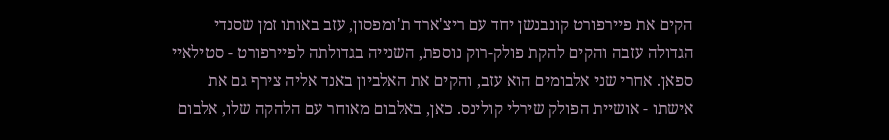הקים את פיירפורט קונבנשן יחד עם ריצ'ארד ת'ומפסון, עזב באותו זמן שסנדי הגדולה עזבה והקים להקת פולק-רוק נוספת, השנייה בגדולתה לפיירפורט - סטילאיי ספאן. אחרי שני אלבומים הוא עזב, והקים את האלביון באנד אליה צירף גם את אישתו - אושיית הפולק שירלי קולינס. כאן, באלבום מאוחר עם הלהקה שלו, אלבום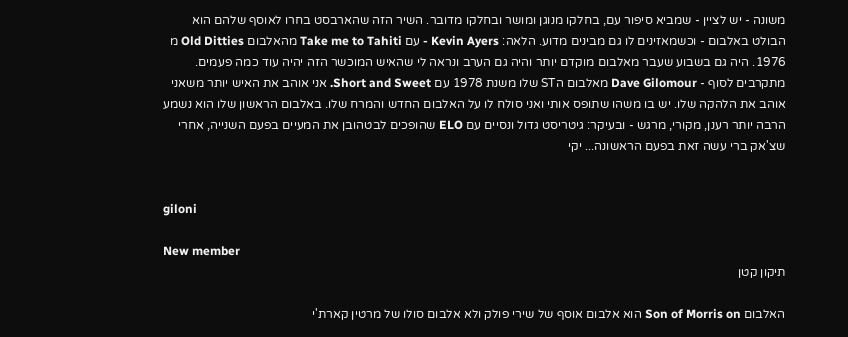משונה - יש לציין - שמביא סיפור עם, בחלקו מנוגן ומושר ובחלקו מדובר. השיר הזה שהארבסט בחרו לאוסף שלהם הוא הבולט באלבום - וכשמאזינים לו גם מבינים מדוע. הלאה: Kevin Ayers - עם Take me to Tahiti מהאלבום Old Ditties מ 1976. היה גם בשבוע שעבר מאלבום מוקדם יותר והיה גם הערב ונראה לי שהאיש המוכשר הזה יהיה עוד כמה פעמים. מתקרבים לסוף - Dave Gilomour מאלבום הST שלו משנת 1978 עם Short and Sweet. אני אוהב את האיש יותר משאני אוהב את הלהקה שלו. יש בו משהו שתופס אותי ואני סולח לו על האלבום החדש והמרח שלו. באלבום הראשון שלו הוא נשמע הרבה יותר רענן, מקורי, מרגש - ובעיקר: גיטריסט גדול ונסיים עם ELO שהופכים לבטהובן את המעיים בפעם השנייה, אחרי שצ'אק ברי עשה זאת בפעם הראשונה... יקי


giloni

New member
תיקון קטן

האלבום Son of Morris on הוא אלבום אוסף של שירי פולק ולא אלבום סולו של מרטין קארת'י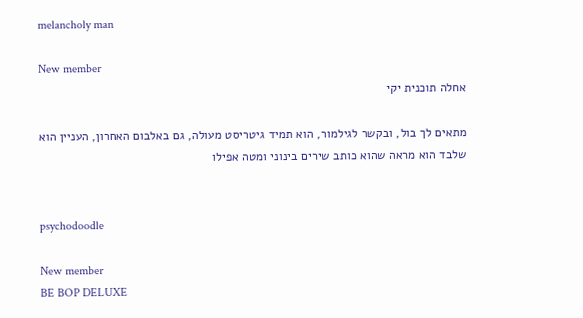melancholy man

New member
אחלה תוכנית יקי

מתאים לך בול, ובקשר לגילמור, הוא תמיד גיטריסט מעולה, גם באלבום האחרון, העניין הוא שלבד הוא מראה שהוא כותב שירים בינוני ומטה אפילו


psychodoodle

New member
BE BOP DELUXE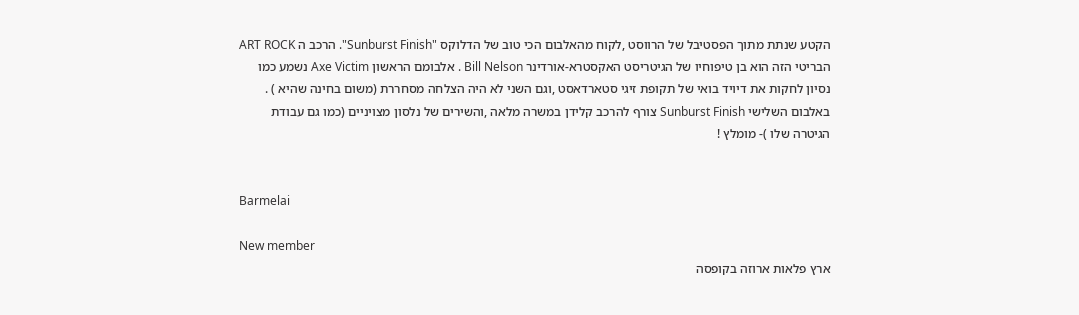הקטע שנתת מתוך הפסטיבל של הרווסט ,לקוח מהאלבום הכי טוב של הדלוקס "Sunburst Finish". הרכב ה ART ROCK הבריטי הזה הוא בן טיפוחיו של הגיטריסט האקסטרא-אורדינר Bill Nelson . אלבומם הראשון Axe Victim נשמע כמו נסיון לחקות את דיויד בואי של תקופת זיגי סטארדאסט ,וגם השני לא היה הצלחה מסחררת (משום בחינה שהיא ) . באלבום השלישי Sunburst Finish צורף להרכב קלידן במשרה מלאה ,והשירים של נלסון מצויניים (כמו גם עבודת הגיטרה שלו )- מומלץ !


Barmelai

New member
ארץ פלאות ארוזה בקופסה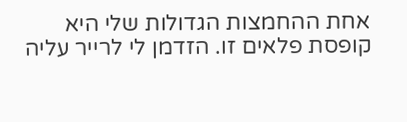אחת ההחמצות הגדולות שלי היא קופסת פלאים זו. הזדמן לי לרייר עליה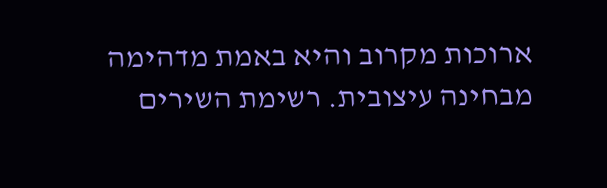ארוכות מקרוב והיא באמת מדהימה מבחינה עיצובית. רשימת השירים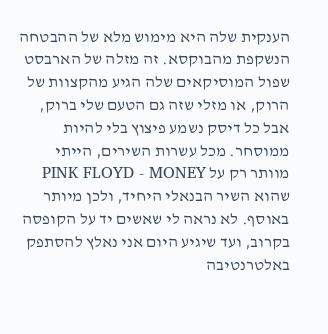הענקית שלה היא מימוש מלא של ההבטחה הנשקפת מהבוקסא. זה מזלה של הארבסט שפול המוסיקאים שלה הגיע מהקצוות של הרוק, או מזלי שזה גם הטעם שלי ברוק, אבל כל דיסק נשמע פיצוץ בלי להיות ממוסחר. מכל עשרות השירים, הייתי מוותר רק על PINK FLOYD - MONEY שהוא השיר הבנאלי היחיד, ולכן מיותר באוסף. לא נראה לי שאשים יד על הקופסה בקרוב, ועד שיגיע היום אני נאלץ להסתפק באלטרנטיבה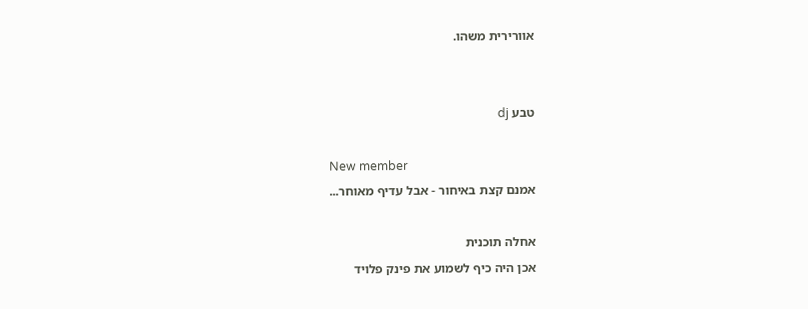אוורירית משהו.


טבע dj

New member
אמנם קצת באיחור - אבל עדיף מאוחר...

אחלה תוכנית
אכן היה כיף לשמוע את פינק פלויד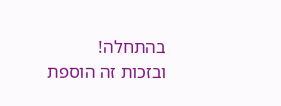בהתחלה!
ובזכות זה הוספת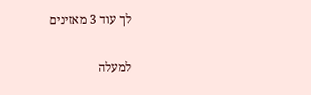לך עוד 3 מאזינים

למעלה